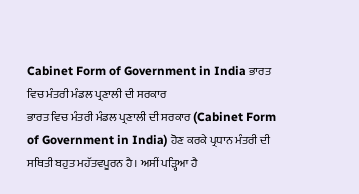Cabinet Form of Government in India ਭਾਰਤ ਵਿਚ ਮੰਤਰੀ ਮੰਡਲ ਪ੍ਰਣਾਲੀ ਦੀ ਸਰਕਾਰ
ਭਾਰਤ ਵਿਚ ਮੰਤਰੀ ਮੰਡਲ ਪ੍ਰਣਾਲੀ ਦੀ ਸਰਕਾਰ (Cabinet Form of Government in India) ਹੋਣ ਕਰਕੇ ਪ੍ਰਧਾਨ ਮੰਤਰੀ ਦੀ ਸਥਿਤੀ ਬਹੁਤ ਮਹੱਤਵਪੂਰਨ ਹੈ। ਅਸੀਂ ਪੜ੍ਹਿਆ ਹੈ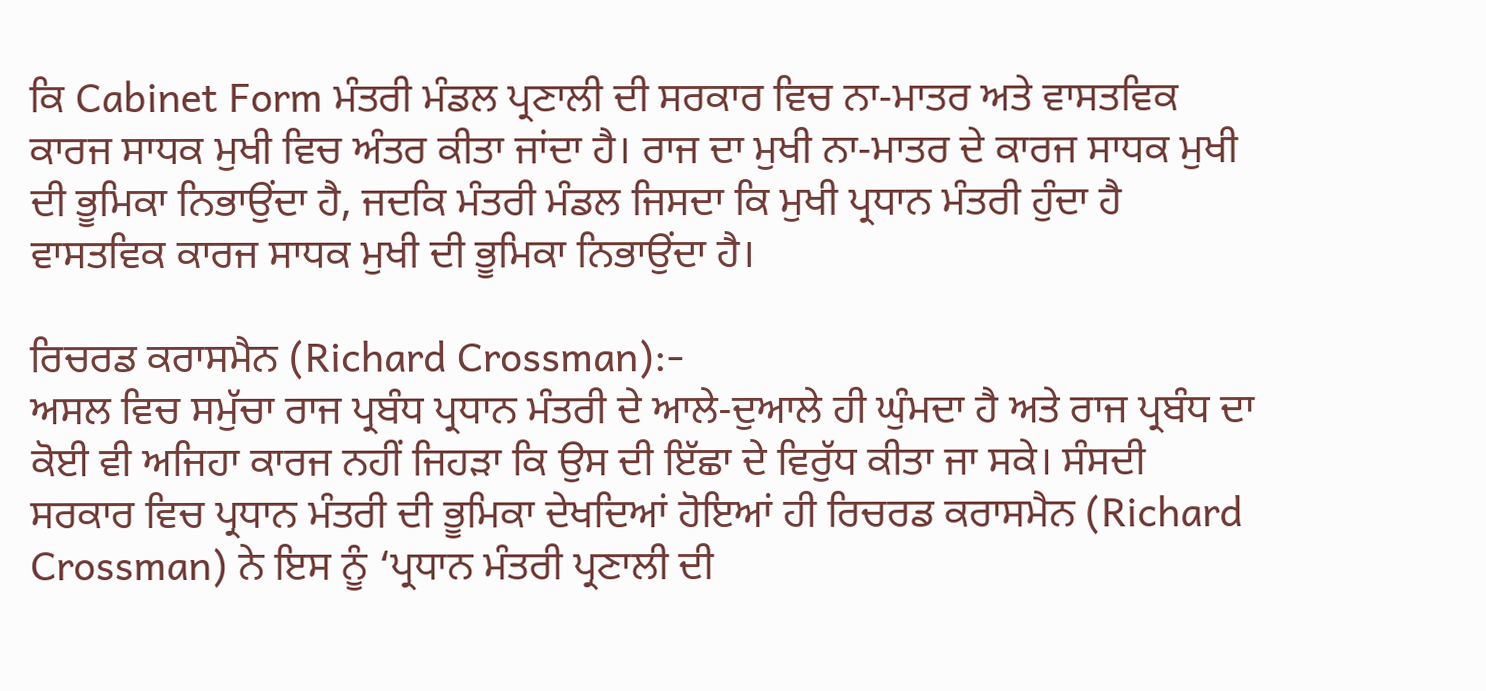ਕਿ Cabinet Form ਮੰਤਰੀ ਮੰਡਲ ਪ੍ਰਣਾਲੀ ਦੀ ਸਰਕਾਰ ਵਿਚ ਨਾ-ਮਾਤਰ ਅਤੇ ਵਾਸਤਵਿਕ ਕਾਰਜ ਸਾਧਕ ਮੁਖੀ ਵਿਚ ਅੰਤਰ ਕੀਤਾ ਜਾਂਦਾ ਹੈ। ਰਾਜ ਦਾ ਮੁਖੀ ਨਾ-ਮਾਤਰ ਦੇ ਕਾਰਜ ਸਾਧਕ ਮੁਖੀ ਦੀ ਭੂਮਿਕਾ ਨਿਭਾਉਂਦਾ ਹੈ, ਜਦਕਿ ਮੰਤਰੀ ਮੰਡਲ ਜਿਸਦਾ ਕਿ ਮੁਖੀ ਪ੍ਰਧਾਨ ਮੰਤਰੀ ਹੁੰਦਾ ਹੈ ਵਾਸਤਵਿਕ ਕਾਰਜ ਸਾਧਕ ਮੁਖੀ ਦੀ ਭੂਮਿਕਾ ਨਿਭਾਉਂਦਾ ਹੈ।

ਰਿਚਰਡ ਕਰਾਸਮੈਨ (Richard Crossman):-
ਅਸਲ ਵਿਚ ਸਮੁੱਚਾ ਰਾਜ ਪ੍ਰਬੰਧ ਪ੍ਰਧਾਨ ਮੰਤਰੀ ਦੇ ਆਲੇ-ਦੁਆਲੇ ਹੀ ਘੁੰਮਦਾ ਹੈ ਅਤੇ ਰਾਜ ਪ੍ਰਬੰਧ ਦਾ ਕੋਈ ਵੀ ਅਜਿਹਾ ਕਾਰਜ ਨਹੀਂ ਜਿਹੜਾ ਕਿ ਉਸ ਦੀ ਇੱਛਾ ਦੇ ਵਿਰੁੱਧ ਕੀਤਾ ਜਾ ਸਕੇ। ਸੰਸਦੀ ਸਰਕਾਰ ਵਿਚ ਪ੍ਰਧਾਨ ਮੰਤਰੀ ਦੀ ਭੂਮਿਕਾ ਦੇਖਦਿਆਂ ਹੋਇਆਂ ਹੀ ਰਿਚਰਡ ਕਰਾਸਮੈਨ (Richard Crossman) ਨੇ ਇਸ ਨੂੰ ‘ਪ੍ਰਧਾਨ ਮੰਤਰੀ ਪ੍ਰਣਾਲੀ ਦੀ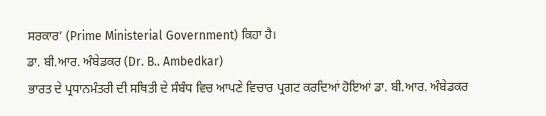ਸਰਕਾਰ’ (Prime Ministerial Government) ਕਿਹਾ ਹੈ।
ਡਾ. ਬੀ.ਆਰ. ਅੰਬੇਡਕਰ (Dr. B.. Ambedkar)
ਭਾਰਤ ਦੇ ਪ੍ਰਧਾਨਮੰਤਰੀ ਦੀ ਸਥਿਤੀ ਦੇ ਸੰਬੰਧ ਵਿਚ ਆਪਣੇ ਵਿਚਾਰ ਪ੍ਰਗਟ ਕਰਦਿਆਂ ਹੋਇਆਂ ਡਾ. ਬੀ.ਆਰ. ਅੰਬੇਡਕਰ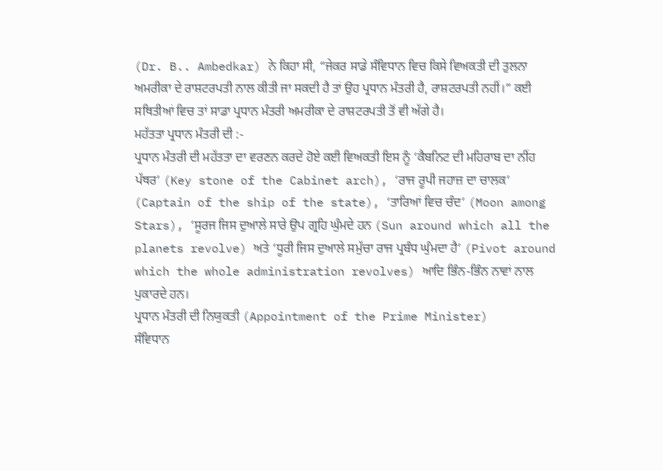(Dr. B.. Ambedkar) ਨੇ ਕਿਹਾ ਸੀ, “ਜੇਕਰ ਸਾਡੇ ਸੰਵਿਧਾਨ ਵਿਚ ਕਿਸੇ ਵਿਅਕਤੀ ਦੀ ਤੁਲਨਾ ਅਮਰੀਕਾ ਦੇ ਰਾਸ਼ਟਰਪਤੀ ਨਾਲ ਕੀਤੀ ਜਾ ਸਕਦੀ ਹੈ ਤਾਂ ਉਹ ਪ੍ਰਧਾਨ ਮੰਤਰੀ ਹੈ, ਰਾਸ਼ਟਰਪਤੀ ਨਹੀਂ।” ਕਈ ਸਥਿਤੀਆਂ ਵਿਚ ਤਾਂ ਸਾਡਾ ਪ੍ਰਧਾਨ ਮੰਤਰੀ ਅਮਰੀਕਾ ਦੇ ਰਾਸ਼ਟਰਪਤੀ ਤੋਂ ਵੀ ਅੱਗੇ ਹੈ।
ਮਹੱਤਤਾ ਪ੍ਰਧਾਨ ਮੰਤਰੀ ਦੀ :-
ਪ੍ਰਧਾਨ ਮੰਤਰੀ ਦੀ ਮਹੱਤਤਾ ਦਾ ਵਰਣਨ ਕਰਦੇ ਹੋਏ ਕਈ ਵਿਅਕਤੀ ਇਸ ਨੂੰ ‘ਕੈਬਨਿਟ ਦੀ ਮਹਿਰਾਬ ਦਾ ਨੀਂਹ ਪੱਥਰ’ (Key stone of the Cabinet arch), ‘ਰਾਜ ਰੂਪੀ ਜਹਾਜ਼ ਦਾ ਚਾਲਕ’ (Captain of the ship of the state), ‘ਤਾਰਿਆਂ ਵਿਚ ਚੰਦ’ (Moon among Stars), ‘ਸੂਰਜ ਜਿਸ ਦੁਆਲੇ ਸਾਰੇ ਉਪ ਗ੍ਰਹਿ ਘੁੰਮਦੇ ਹਨ (Sun around which all the planets revolve) ਅਤੇ ‘ਧੂਰੀ ਜਿਸ ਦੁਆਲੇ ਸਮੁੱਚਾ ਰਾਜ ਪ੍ਰਬੰਧ ਘੁੰਮਦਾ ਹੈ’ (Pivot around which the whole administration revolves) ਆਦਿ ਭਿੰਨ-ਭਿੰਨ ਨਾਵਾਂ ਨਾਲ ਪੁਕਾਰਦੇ ਹਨ।
ਪ੍ਰਧਾਨ ਮੰਤਰੀ ਦੀ ਨਿਯੁਕਤੀ (Appointment of the Prime Minister)
ਸੰਵਿਧਾਨ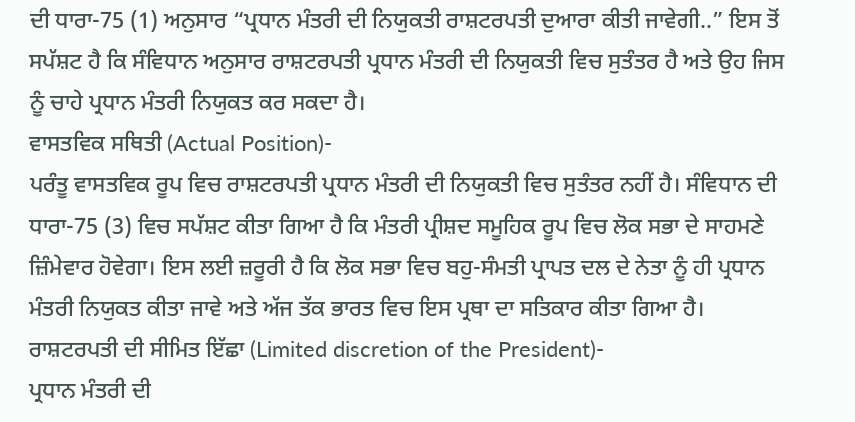ਦੀ ਧਾਰਾ-75 (1) ਅਨੁਸਾਰ “ਪ੍ਰਧਾਨ ਮੰਤਰੀ ਦੀ ਨਿਯੁਕਤੀ ਰਾਸ਼ਟਰਪਤੀ ਦੁਆਰਾ ਕੀਤੀ ਜਾਵੇਗੀ..” ਇਸ ਤੋਂ ਸਪੱਸ਼ਟ ਹੈ ਕਿ ਸੰਵਿਧਾਨ ਅਨੁਸਾਰ ਰਾਸ਼ਟਰਪਤੀ ਪ੍ਰਧਾਨ ਮੰਤਰੀ ਦੀ ਨਿਯੁਕਤੀ ਵਿਚ ਸੁਤੰਤਰ ਹੈ ਅਤੇ ਉਹ ਜਿਸ ਨੂੰ ਚਾਹੇ ਪ੍ਰਧਾਨ ਮੰਤਰੀ ਨਿਯੁਕਤ ਕਰ ਸਕਦਾ ਹੈ।
ਵਾਸਤਵਿਕ ਸਥਿਤੀ (Actual Position)-
ਪਰੰਤੂ ਵਾਸਤਵਿਕ ਰੂਪ ਵਿਚ ਰਾਸ਼ਟਰਪਤੀ ਪ੍ਰਧਾਨ ਮੰਤਰੀ ਦੀ ਨਿਯੁਕਤੀ ਵਿਚ ਸੁਤੰਤਰ ਨਹੀਂ ਹੈ। ਸੰਵਿਧਾਨ ਦੀ ਧਾਰਾ-75 (3) ਵਿਚ ਸਪੱਸ਼ਟ ਕੀਤਾ ਗਿਆ ਹੈ ਕਿ ਮੰਤਰੀ ਪ੍ਰੀਸ਼ਦ ਸਮੂਹਿਕ ਰੂਪ ਵਿਚ ਲੋਕ ਸਭਾ ਦੇ ਸਾਹਮਣੇ ਜ਼ਿੰਮੇਵਾਰ ਹੋਵੇਗਾ। ਇਸ ਲਈ ਜ਼ਰੂਰੀ ਹੈ ਕਿ ਲੋਕ ਸਭਾ ਵਿਚ ਬਹੁ-ਸੰਮਤੀ ਪ੍ਰਾਪਤ ਦਲ ਦੇ ਨੇਤਾ ਨੂੰ ਹੀ ਪ੍ਰਧਾਨ ਮੰਤਰੀ ਨਿਯੁਕਤ ਕੀਤਾ ਜਾਵੇ ਅਤੇ ਅੱਜ ਤੱਕ ਭਾਰਤ ਵਿਚ ਇਸ ਪ੍ਰਥਾ ਦਾ ਸਤਿਕਾਰ ਕੀਤਾ ਗਿਆ ਹੈ।
ਰਾਸ਼ਟਰਪਤੀ ਦੀ ਸੀਮਿਤ ਇੱਛਾ (Limited discretion of the President)-
ਪ੍ਰਧਾਨ ਮੰਤਰੀ ਦੀ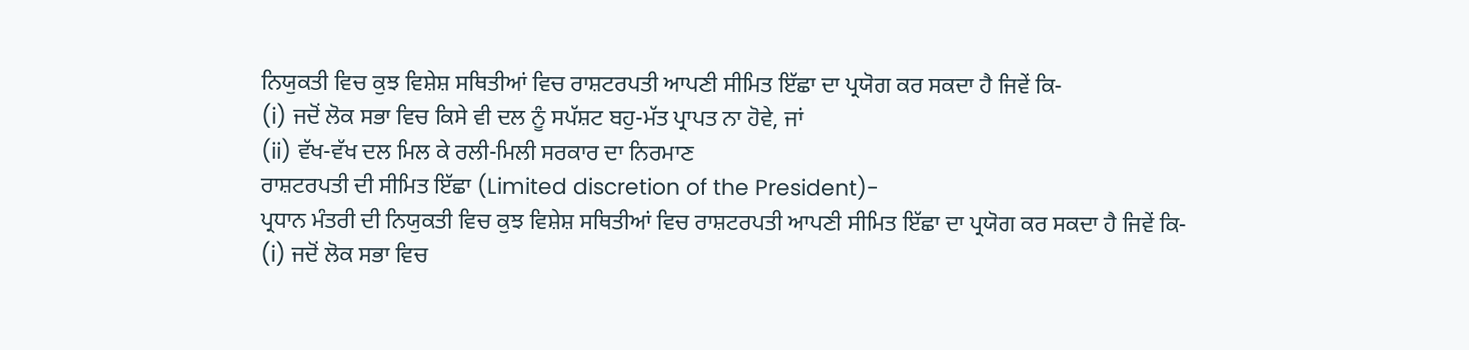ਨਿਯੁਕਤੀ ਵਿਚ ਕੁਝ ਵਿਸ਼ੇਸ਼ ਸਥਿਤੀਆਂ ਵਿਚ ਰਾਸ਼ਟਰਪਤੀ ਆਪਣੀ ਸੀਮਿਤ ਇੱਛਾ ਦਾ ਪ੍ਰਯੋਗ ਕਰ ਸਕਦਾ ਹੈ ਜਿਵੇਂ ਕਿ-
(i) ਜਦੋਂ ਲੋਕ ਸਭਾ ਵਿਚ ਕਿਸੇ ਵੀ ਦਲ ਨੂੰ ਸਪੱਸ਼ਟ ਬਹੁ-ਮੱਤ ਪ੍ਰਾਪਤ ਨਾ ਹੋਵੇ, ਜਾਂ
(ii) ਵੱਖ-ਵੱਖ ਦਲ ਮਿਲ ਕੇ ਰਲੀ-ਮਿਲੀ ਸਰਕਾਰ ਦਾ ਨਿਰਮਾਣ
ਰਾਸ਼ਟਰਪਤੀ ਦੀ ਸੀਮਿਤ ਇੱਛਾ (Limited discretion of the President)-
ਪ੍ਰਧਾਨ ਮੰਤਰੀ ਦੀ ਨਿਯੁਕਤੀ ਵਿਚ ਕੁਝ ਵਿਸ਼ੇਸ਼ ਸਥਿਤੀਆਂ ਵਿਚ ਰਾਸ਼ਟਰਪਤੀ ਆਪਣੀ ਸੀਮਿਤ ਇੱਛਾ ਦਾ ਪ੍ਰਯੋਗ ਕਰ ਸਕਦਾ ਹੈ ਜਿਵੇਂ ਕਿ-
(i) ਜਦੋਂ ਲੋਕ ਸਭਾ ਵਿਚ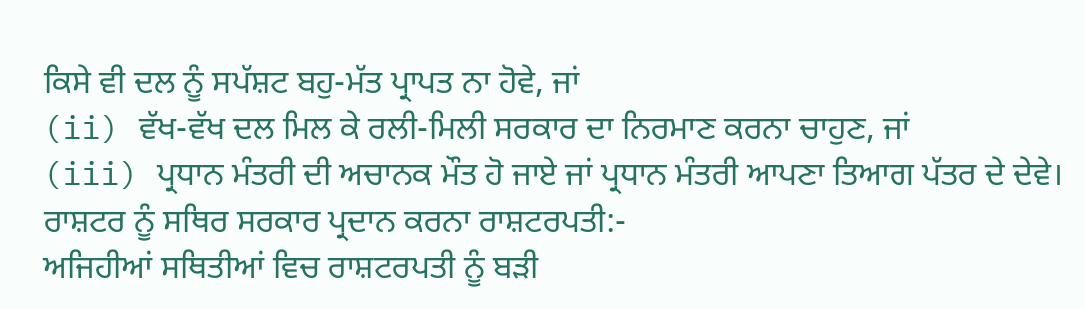ਕਿਸੇ ਵੀ ਦਲ ਨੂੰ ਸਪੱਸ਼ਟ ਬਹੁ-ਮੱਤ ਪ੍ਰਾਪਤ ਨਾ ਹੋਵੇ, ਜਾਂ
(ii) ਵੱਖ-ਵੱਖ ਦਲ ਮਿਲ ਕੇ ਰਲੀ-ਮਿਲੀ ਸਰਕਾਰ ਦਾ ਨਿਰਮਾਣ ਕਰਨਾ ਚਾਹੁਣ, ਜਾਂ
(iii) ਪ੍ਰਧਾਨ ਮੰਤਰੀ ਦੀ ਅਚਾਨਕ ਮੌਤ ਹੋ ਜਾਏ ਜਾਂ ਪ੍ਰਧਾਨ ਮੰਤਰੀ ਆਪਣਾ ਤਿਆਗ ਪੱਤਰ ਦੇ ਦੇਵੇ।
ਰਾਸ਼ਟਰ ਨੂੰ ਸਥਿਰ ਸਰਕਾਰ ਪ੍ਰਦਾਨ ਕਰਨਾ ਰਾਸ਼ਟਰਪਤੀ:-
ਅਜਿਹੀਆਂ ਸਥਿਤੀਆਂ ਵਿਚ ਰਾਸ਼ਟਰਪਤੀ ਨੂੰ ਬੜੀ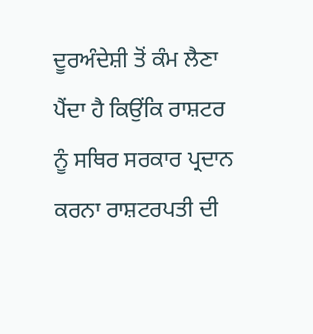ਦੂਰਅੰਦੇਸ਼ੀ ਤੋਂ ਕੰਮ ਲੈਣਾ ਪੈਂਦਾ ਹੈ ਕਿਉਂਕਿ ਰਾਸ਼ਟਰ ਨੂੰ ਸਥਿਰ ਸਰਕਾਰ ਪ੍ਰਦਾਨ ਕਰਨਾ ਰਾਸ਼ਟਰਪਤੀ ਦੀ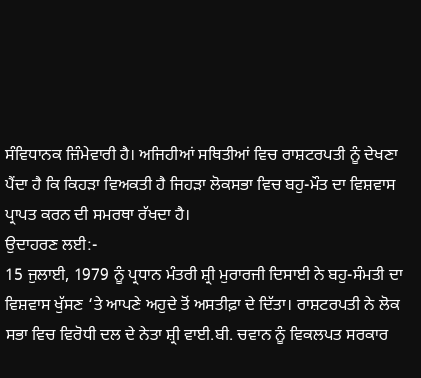ਸੰਵਿਧਾਨਕ ਜ਼ਿੰਮੇਵਾਰੀ ਹੈ। ਅਜਿਹੀਆਂ ਸਥਿਤੀਆਂ ਵਿਚ ਰਾਸ਼ਟਰਪਤੀ ਨੂੰ ਦੇਖਣਾ ਪੈਂਦਾ ਹੈ ਕਿ ਕਿਹੜਾ ਵਿਅਕਤੀ ਹੈ ਜਿਹੜਾ ਲੋਕਸਭਾ ਵਿਚ ਬਹੁ-ਮੌਤ ਦਾ ਵਿਸ਼ਵਾਸ ਪ੍ਰਾਪਤ ਕਰਨ ਦੀ ਸਮਰਥਾ ਰੱਖਦਾ ਹੈ।
ਉਦਾਹਰਣ ਲਈ:-
15 ਜੁਲਾਈ, 1979 ਨੂੰ ਪ੍ਰਧਾਨ ਮੰਤਰੀ ਸ਼੍ਰੀ ਮੁਰਾਰਜੀ ਦਿਸਾਈ ਨੇ ਬਹੁ-ਸੰਮਤੀ ਦਾ ਵਿਸ਼ਵਾਸ ਖੁੱਸਣ ‘ਤੇ ਆਪਣੇ ਅਹੁਦੇ ਤੋਂ ਅਸਤੀਫ਼ਾ ਦੇ ਦਿੱਤਾ। ਰਾਸ਼ਟਰਪਤੀ ਨੇ ਲੋਕ ਸਭਾ ਵਿਚ ਵਿਰੋਧੀ ਦਲ ਦੇ ਨੇਤਾ ਸ਼੍ਰੀ ਵਾਈ.ਬੀ. ਚਵਾਨ ਨੂੰ ਵਿਕਲਪਤ ਸਰਕਾਰ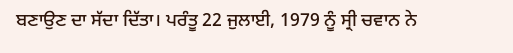ਬਣਾਉਣ ਦਾ ਸੱਦਾ ਦਿੱਤਾ। ਪਰੰਤੂ 22 ਜੁਲਾਈ, 1979 ਨੂੰ ਸ੍ਰੀ ਚਵਾਨ ਨੇ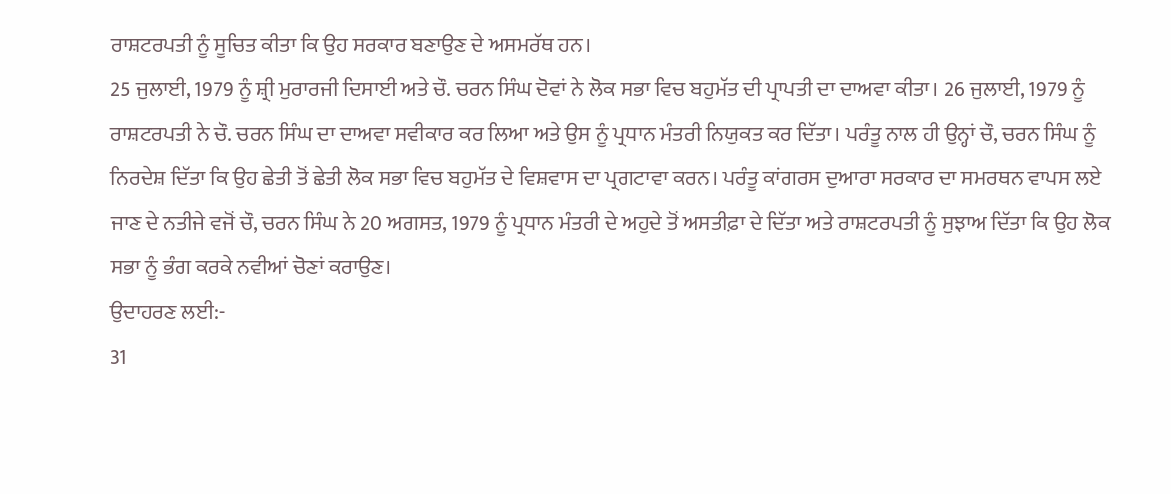ਰਾਸ਼ਟਰਪਤੀ ਨੂੰ ਸੂਚਿਤ ਕੀਤਾ ਕਿ ਉਹ ਸਰਕਾਰ ਬਣਾਉਣ ਦੇ ਅਸਮਰੱਥ ਹਨ।
25 ਜੁਲਾਈ, 1979 ਨੂੰ ਸ਼੍ਰੀ ਮੁਰਾਰਜੀ ਦਿਸਾਈ ਅਤੇ ਚੌ. ਚਰਨ ਸਿੰਘ ਦੋਵਾਂ ਨੇ ਲੋਕ ਸਭਾ ਵਿਚ ਬਹੁਮੱਤ ਦੀ ਪ੍ਰਾਪਤੀ ਦਾ ਦਾਅਵਾ ਕੀਤਾ। 26 ਜੁਲਾਈ, 1979 ਨੂੰ ਰਾਸ਼ਟਰਪਤੀ ਨੇ ਚੌ. ਚਰਨ ਸਿੰਘ ਦਾ ਦਾਅਵਾ ਸਵੀਕਾਰ ਕਰ ਲਿਆ ਅਤੇ ਉਸ ਨੂੰ ਪ੍ਰਧਾਨ ਮੰਤਰੀ ਨਿਯੁਕਤ ਕਰ ਦਿੱਤਾ। ਪਰੰਤੂ ਨਾਲ ਹੀ ਉਨ੍ਹਾਂ ਚੌ, ਚਰਨ ਸਿੰਘ ਨੂੰ ਨਿਰਦੇਸ਼ ਦਿੱਤਾ ਕਿ ਉਹ ਛੇਤੀ ਤੋਂ ਛੇਤੀ ਲੋਕ ਸਭਾ ਵਿਚ ਬਹੁਮੱਤ ਦੇ ਵਿਸ਼ਵਾਸ ਦਾ ਪ੍ਰਗਟਾਵਾ ਕਰਨ। ਪਰੰਤੂ ਕਾਂਗਰਸ ਦੁਆਰਾ ਸਰਕਾਰ ਦਾ ਸਮਰਥਨ ਵਾਪਸ ਲਏ ਜਾਣ ਦੇ ਨਤੀਜੇ ਵਜੋਂ ਚੌ, ਚਰਨ ਸਿੰਘ ਨੇ 20 ਅਗਸਤ, 1979 ਨੂੰ ਪ੍ਰਧਾਨ ਮੰਤਰੀ ਦੇ ਅਹੁਦੇ ਤੋਂ ਅਸਤੀਫ਼ਾ ਦੇ ਦਿੱਤਾ ਅਤੇ ਰਾਸ਼ਟਰਪਤੀ ਨੂੰ ਸੁਝਾਅ ਦਿੱਤਾ ਕਿ ਉਹ ਲੋਕ ਸਭਾ ਨੂੰ ਭੰਗ ਕਰਕੇ ਨਵੀਆਂ ਚੋਣਾਂ ਕਰਾਉਣ।
ਉਦਾਹਰਣ ਲਈ:-
31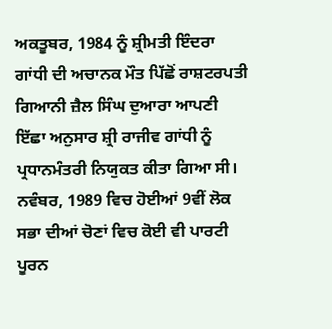ਅਕਤੂਬਰ, 1984 ਨੂੰ ਸ਼੍ਰੀਮਤੀ ਇੰਦਰਾ ਗਾਂਧੀ ਦੀ ਅਚਾਨਕ ਮੌਤ ਪਿੱਛੋਂ ਰਾਸ਼ਟਰਪਤੀ ਗਿਆਨੀ ਜ਼ੈਲ ਸਿੰਘ ਦੁਆਰਾ ਆਪਣੀ ਇੱਛਾ ਅਨੁਸਾਰ ਸ਼੍ਰੀ ਰਾਜੀਵ ਗਾਂਧੀ ਨੂੰ ਪ੍ਰਧਾਨਮੰਤਰੀ ਨਿਯੁਕਤ ਕੀਤਾ ਗਿਆ ਸੀ। ਨਵੰਬਰ, 1989 ਵਿਚ ਹੋਈਆਂ 9ਵੀਂ ਲੋਕ ਸਭਾ ਦੀਆਂ ਚੋਣਾਂ ਵਿਚ ਕੋਈ ਵੀ ਪਾਰਟੀ ਪੂਰਨ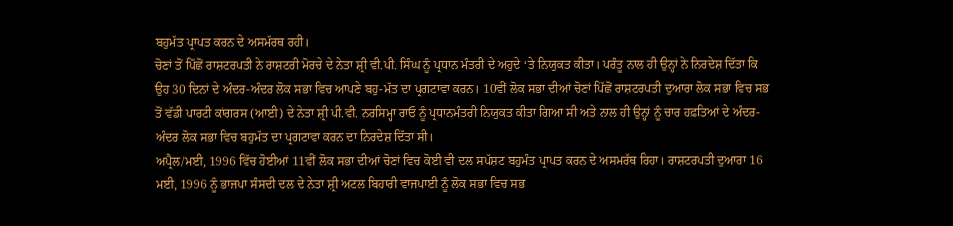ਬਹੁਮੱਤ ਪ੍ਰਾਪਤ ਕਰਨ ਦੇ ਅਸਮੱਰਥ ਰਹੀ।
ਚੋਣਾਂ ਤੋਂ ਪਿੱਛੋਂ ਰਾਸ਼ਟਰਪਤੀ ਨੇ ਰਾਸ਼ਟਰੀ ਮੋਰਚੇ ਦੇ ਨੇਤਾ ਸ਼੍ਰੀ ਵੀ.ਪੀ. ਸਿੰਘ ਨੂੰ ਪ੍ਰਧਾਨ ਮੰਤਰੀ ਦੇ ਅਹੁਦੇ ‘ਤੇ ਨਿਯੁਕਤ ਕੀਤਾ। ਪਰੰਤੂ ਨਾਲ ਹੀ ਉਨ੍ਹਾਂ ਨੇ ਨਿਰਦੇਸ਼ ਦਿੱਤਾ ਕਿ ਉਹ 30 ਦਿਨਾਂ ਦੇ ਅੰਦਰ-ਅੰਦਰ ਲੋਕ ਸਭਾ ਵਿਚ ਆਪਣੇ ਬਹੁ-ਮੱਤ ਦਾ ਪ੍ਰਗਟਾਵਾ ਕਰਨ। 10ਵੀਂ ਲੋਕ ਸਭਾ ਦੀਆਂ ਚੋਣਾਂ ਪਿੱਛੋਂ ਰਾਸ਼ਟਰਪਤੀ ਦੁਆਰਾ ਲੋਕ ਸਭਾ ਵਿਚ ਸਭ ਤੋਂ ਵੱਡੀ ਪਾਰਟੀ ਕਾਂਗਰਸ (ਆਈ) ਦੇ ਨੇਤਾ ਸ਼੍ਰੀ ਪੀ.ਵੀ. ਨਰਸਿਮ੍ਹਾ ਰਾਓ ਨੂੰ ਪ੍ਰਧਾਨਮੰਤਰੀ ਨਿਯੁਕਤ ਕੀਤਾ ਗਿਆ ਸੀ ਅਤੇ ਨਾਲ ਹੀ ਉਨ੍ਹਾਂ ਨੂੰ ਚਾਰ ਹਫ਼ਤਿਆਂ ਦੇ ਅੰਦਰ-ਅੰਦਰ ਲੋਕ ਸਭਾ ਵਿਚ ਬਹੁਮੱਤ ਦਾ ਪ੍ਰਗਟਾਵਾ ਕਰਨ ਦਾ ਨਿਰਦੇਸ਼ ਦਿੱਤਾ ਸੀ।
ਅਪ੍ਰੈਲ/ਮਈ, 1996 ਵਿੱਚ ਹੋਈਆਂ 11ਵੀਂ ਲੋਕ ਸਭਾ ਦੀਆਂ ਚੋਣਾਂ ਵਿਚ ਕੋਈ ਵੀ ਦਲ ਸਪੱਸ਼ਟ ਬਹੁਮੰਤ ਪ੍ਰਾਪਤ ਕਰਨ ਦੇ ਅਸਮਰੱਥ ਰਿਹਾ। ਰਾਸ਼ਟਰਪਤੀ ਦੁਆਰਾ 16 ਮਈ, 1996 ਨੂੰ ਭਾਜਪਾ ਸੰਸਦੀ ਦਲ ਦੇ ਨੇਤਾ ਸ਼੍ਰੀ ਅਟਲ ਬਿਹਾਰੀ ਵਾਜਪਾਈ ਨੂੰ ਲੋਕ ਸਭਾ ਵਿਚ ਸਭ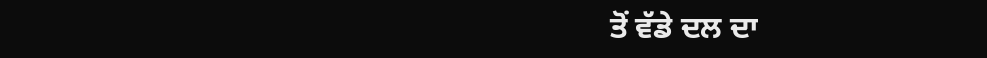ਤੋਂ ਵੱਡੇ ਦਲ ਦਾ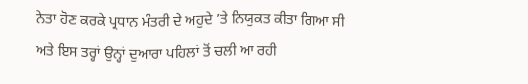ਨੇਤਾ ਹੋਣ ਕਰਕੇ ਪ੍ਰਧਾਨ ਮੰਤਰੀ ਦੇ ਅਹੁਦੇ ’ਤੇ ਨਿਯੁਕਤ ਕੀਤਾ ਗਿਆ ਸੀ ਅਤੇ ਇਸ ਤਰ੍ਹਾਂ ਉਨ੍ਹਾਂ ਦੁਆਰਾ ਪਹਿਲਾਂ ਤੋਂ ਚਲੀ ਆ ਰਹੀ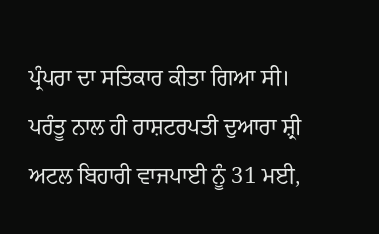ਪ੍ਰੰਪਰਾ ਦਾ ਸਤਿਕਾਰ ਕੀਤਾ ਗਿਆ ਸੀ। ਪਰੰਤੂ ਨਾਲ ਹੀ ਰਾਸ਼ਟਰਪਤੀ ਦੁਆਰਾ ਸ਼੍ਰੀ ਅਟਲ ਬਿਹਾਰੀ ਵਾਜਪਾਈ ਨੂੰ 31 ਮਈ,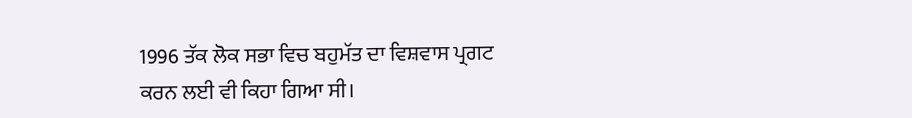1996 ਤੱਕ ਲੋਕ ਸਭਾ ਵਿਚ ਬਹੁਮੱਤ ਦਾ ਵਿਸ਼ਵਾਸ ਪ੍ਰਗਟ ਕਰਨ ਲਈ ਵੀ ਕਿਹਾ ਗਿਆ ਸੀ।